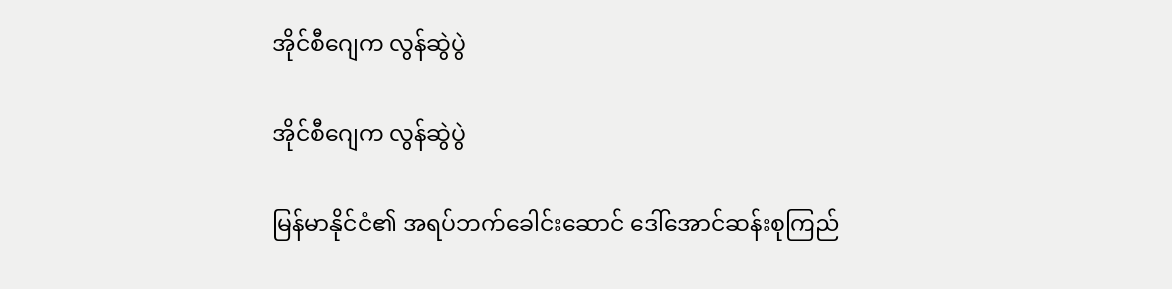အိုင်စီဂျေက လွန်ဆွဲပွဲ

အိုင်စီဂျေက လွန်ဆွဲပွဲ

မြန်မာနိုင်ငံ၏ အရပ်ဘက်ခေါင်းဆောင် ဒေါ်အောင်ဆန်းစုကြည်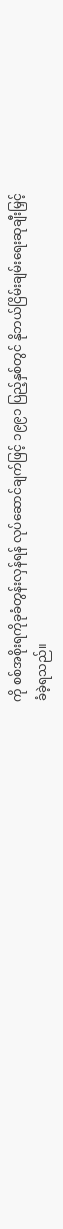ကို စစ်အစိုးရကိုခုခံတွန်းလှန်ရန် လုပ်ဆောင်ချက်ဖြင့် ၁၉၉၁ ပြည့်နှစ်တွင် နိုဘယ်ငြိမ်းချမ်းရေးဆုချီးမြှင့်ခံခဲ့ရသည်။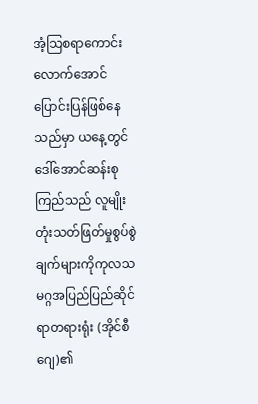အံ့သြစရာကောင်းလောက်အောင် ပြောင်းပြန်ဖြစ်နေသည်မှာ ယနေ့တွင် ဒေါ်အောင်ဆန်းစုကြည်သည် လူမျိုးတုံးသတ်ဖြတ်မှုစွပ်စွဲချက်များကိုကုလသမဂ္ဂအပြည်ပြည်ဆိုင်ရာတရားရုံး (အိုင်စီဂျေ)၏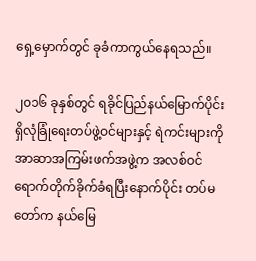ရှေ့မှောက်တွင် ခုခံကာကွယ်နေရသည်။

၂၀၁၆ ခုနှစ်တွင် ရခိုင်ပြည်နယ်မြောက်ပိုင်းရှိလုံခြုံရေးတပ်ဖွဲ့ဝင်များနှင့် ရဲကင်းများကို အာဆာအကြမ်းဖက်အဖွဲ့က အလစ်ဝင်ရောက်တိုက်ခိုက်ခံရပြီးနောက်ပိုင်း တပ်မတော်က နယ်မြေ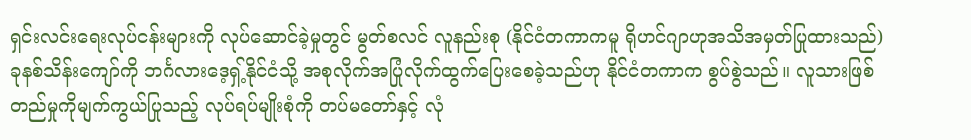ရှင်းလင်းရေးလုပ်ငန်းများကို လုပ်ဆောင်ခဲ့မှုတွင် မွတ်စလင် လူနည်းစု (နိုင်ငံတကာကမူ ရိုဟင်ဂျာဟုအသိအမှတ်ပြုထားသည်) ခုနစ်သိန်းကျော်ကို ဘင်္ဂလားဒေ့ရှ့်နိုင်ငံသို့ အစုလိုက်အပြုံလိုက်ထွက်ပြေးစေခဲ့သည်ဟု နိုင်ငံတကာက စွပ်စွဲသည်။ လူသားဖြစ်တည်မှုကိုမျက်ကွယ်ပြုသည့် လုပ်ရပ်မျိုးစုံကို တပ်မတော်နှင့် လုံ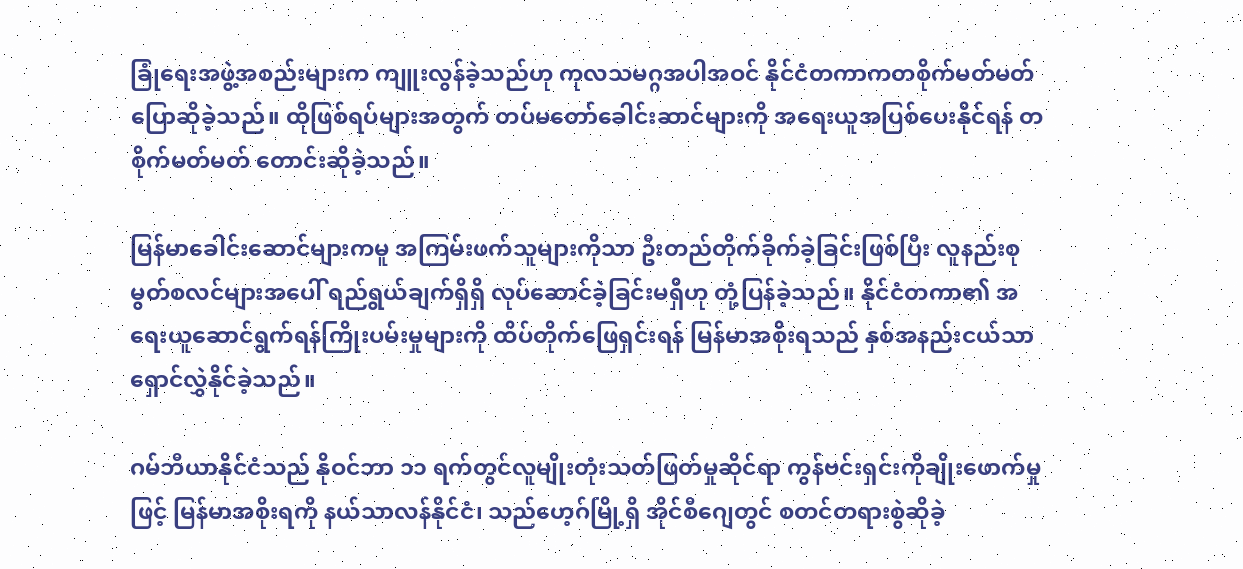ခြုံရေးအဖွဲ့အစည်းများက ကျူးလွန်ခဲ့သည်ဟု ကုလသမဂ္ဂအပါအဝင် နိုင်ငံတကာကတစိုက်မတ်မတ်ပြောဆိုခဲ့သည်။ ထိုဖြစ်ရပ်များအတွက် တပ်မတော်ခေါင်းဆာင်များကို အရေးယူအပြစ်ပေးနိုင်ရန် တစိုက်မတ်မတ် တောင်းဆိုခဲ့သည်။

မြန်မာခေါင်းဆောင်များကမူ အကြမ်းဖက်သူများကိုသာ ဦးတည်တိုက်ခိုက်ခဲ့ခြင်းဖြစ်ပြီး လူနည်းစုမွတ်စလင်များအပေါ် ရည်ရွယ်ချက်ရှိရှိ လုပ်ဆောင်ခဲ့ခြင်းမရှိဟု တုံ့ပြန်ခဲ့သည်။ နိုင်ငံတကာ၏ အရေးယူဆောင်ရွက်ရန်ကြိုးပမ်းမှုများကို ထိပ်တိုက်ဖြေရှင်းရန် မြန်မာအစိုးရသည် နှစ်အနည်းငယ်သာ ရှောင်လွှဲနိုင်ခဲ့သည်။

ဂမ်ဘီယာနိုင်ငံသည် နိုဝင်ဘာ ၁၁ ရက်တွင်လူမျိုးတုံးသတ်ဖြတ်မှုဆိုင်ရာ ကွန်ဗင်းရှင်းကိုချိုးဖောက်မှုဖြင့် မြန်မာအစိုးရကို နယ်သာလန်နိုင်ငံ၊ သည်ဟေ့ဂ်မြို့ရှိ အိုင်စီဂျေတွင် စတင်တရားစွဲဆိုခဲ့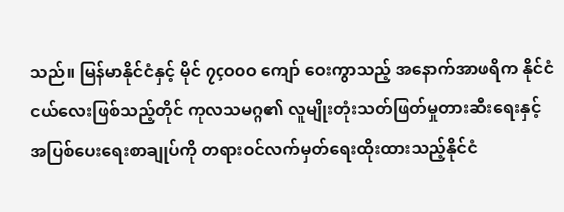သည်။ မြန်မာနိုင်ငံနှင့် မိုင် ၇çဝ၀ဝ ကျော် ဝေးကွာသည့် အနောက်အာဖရိက နိုင်ငံငယ်လေးဖြစ်သည့်တိုင် ကုလသမဂ္ဂ၏ လူမျိုးတုံးသတ်ဖြတ်မှုတားဆီးရေးနှင့် အပြစ်ပေးရေးစာချုပ်ကို တရားဝင်လက်မှတ်ရေးထိုးထားသည့်နိုင်ငံ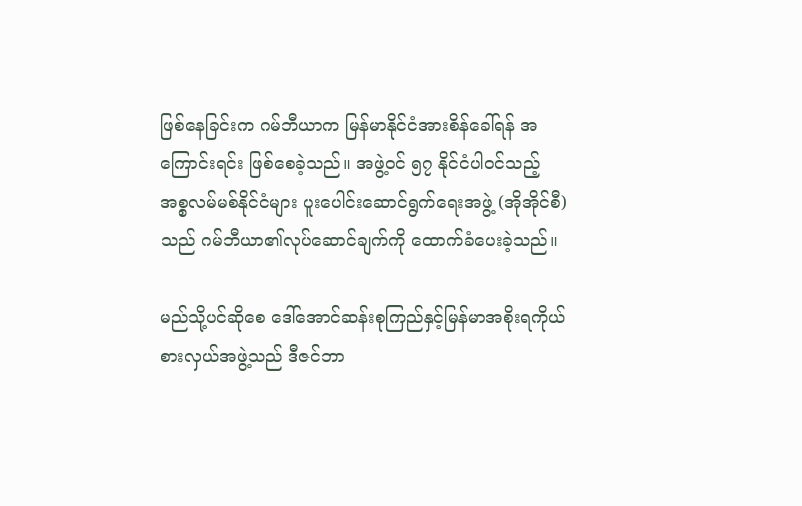ဖြစ်နေခြင်းက ဂမ်ဘီယာက မြန်မာနိုင်ငံအားစိန်ခေါ်ရန် အကြောင်းရင်း ဖြစ်စေခဲ့သည်။ အဖွဲ့ဝင် ၅၇ နိုင်ငံပါဝင်သည့် အစ္စလမ်မစ်နိုင်ငံများ ပူးပေါင်းဆောင်ရွက်ရေးအဖွဲ့ (အိုအိုင်စီ)သည် ဂမ်ဘီယာ၏လုပ်ဆောင်ချက်ကို ထောက်ခံပေးခဲ့သည်။

မည်သို့ပင်ဆိုစေ ဒေါ်အောင်ဆန်းစုကြည်နှင့်မြန်မာအစိုးရကိုယ်စားလှယ်အဖွဲ့သည် ဒီဇင်ဘာ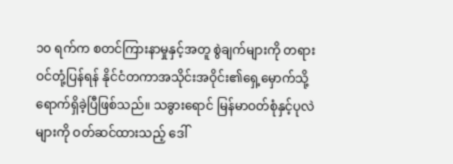၁၀ ရက်က စတင်ကြားနာမှုနှင့်အတူ စွဲချက်များကို တရားဝင်တုံ့ပြန်ရန် နိုင်ငံတကာအသိုင်းအဝိုင်း၏ရှေ့မှောက်သို့ ရောက်ရှိခဲ့ပြီဖြစ်သည်။ သခွားရောင် မြန်မာဝတ်စုံနှင့်ပုလဲများကို ဝတ်ဆင်ထားသည့် ဒေါ်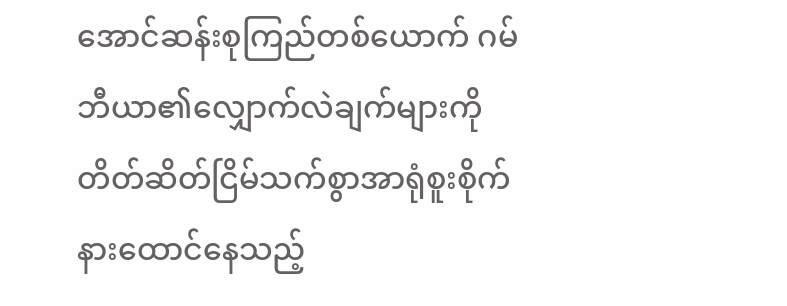အောင်ဆန်းစုကြည်တစ်ယောက် ဂမ်ဘီယာ၏လျှောက်လဲချက်များကို တိတ်ဆိတ်ငြိမ်သက်စွာအာရုံစူးစိုက် နားထောင်နေသည့်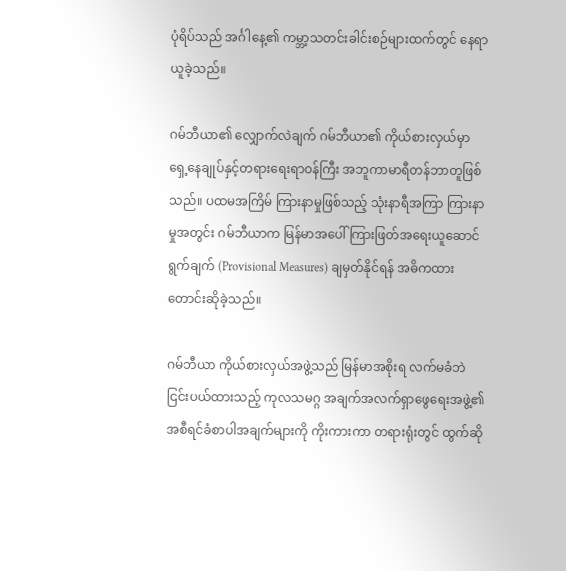ပုံရိပ်သည် အင်္ဂါနေ့၏ ကမ္ဘာ့သတင်းခါင်းစဉ်များထက်တွင် နေရာယူခဲ့သည်။

ဂမ်ဘီယာ၏ လျှောက်လဲချက် ဂမ်ဘီယာ၏ ကိုယ်စားလှယ်မှာ ရှေ့နေချုပ်နှင့်တရားရေးရာဝန်ကြီး အဘူကာမာရီတန်ဘာတူဖြစ်သည်။ ပထမအကြိမ် ကြားနာမှုဖြစ်သည့် သုံးနာရီအကြာ ကြားနာမှုအတွင်း ဂမ်ဘီယာက မြန်မာအပေါ် ကြားဖြတ်အရေးယူဆောင်ရွက်ချက် (Provisional Measures) ချမှတ်နိုင်ရန် အဓိကထား တောင်းဆိုခဲ့သည်။

ဂမ်ဘီယာ ကိုယ်စားလှယ်အဖွဲ့သည် မြန်မာအစိုးရ လက်မခံဘဲ ငြင်းပယ်ထားသည့် ကုလသမဂ္ဂ အချက်အလက်ရှာဖွေရေးအဖွဲ့၏ အစီရင်ခံစာပါအချက်များကို ကိုးကားကာ တရားရုံးတွင် ထွက်ဆို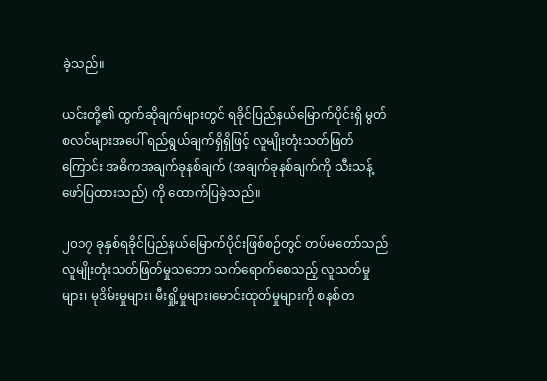ခဲ့သည်။

ယင်းတို့၏ ထွက်ဆိုချက်များတွင် ရခိုင်ပြည်နယ်မြောက်ပိုင်းရှိ မွတ်စလင်များအပေါ် ရည်ရွယ်ချက်ရှိရှိဖြင့် လူမျိုးတုံးသတ်ဖြတ်ကြောင်း အဓိကအချက်ခုနစ်ချက် (အချက်ခုနစ်ချက်ကို သီးသန့်ဖော်ပြထားသည်) ကို ထောက်ပြခဲ့သည်။

၂၀၁၇ ခုနှစ်ရခိုင်ပြည်နယ်မြောက်ပိုင်းဖြစ်စဉ်တွင် တပ်မတော်သည် လူမျိုးတုံးသတ်ဖြတ်မှုသဘော သက်ရောက်စေသည့် လူသတ်မှုများ၊ မုဒိမ်းမှုများ၊ မီးရှို့မှုများ၊မောင်းထုတ်မှုများကို စနစ်တ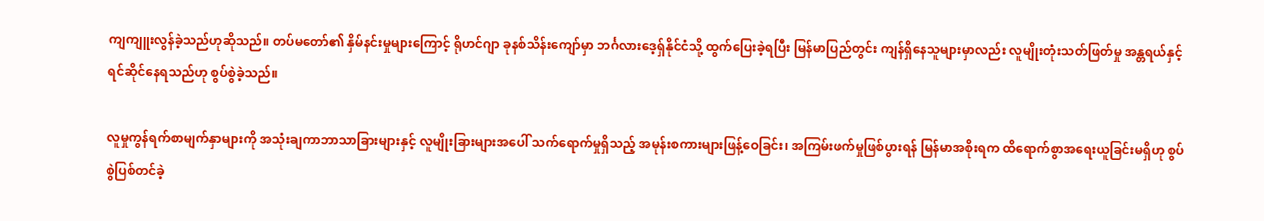ကျကျူးလွန်ခဲ့သည်ဟုဆိုသည်။ တပ်မတော်၏ နှိမ်နင်းမှုများကြောင့် ရိုဟင်ဂျာ ခုနစ်သိန်းကျော်မှာ ဘင်္ဂလားဒေ့ရှ်နိုင်ငံသို့ ထွက်ပြေးခဲ့ရပြီး မြန်မာပြည်တွင်း ကျန်ရှိနေသူများမှာလည်း လူမျိုးတုံးသတ်ဖြတ်မှု အန္တရယ်နှင့် ရင်ဆိုင်နေရသည်ဟု စွပ်စွဲခဲ့သည်။

လူမှုကွန်ရက်စာမျက်နှာများကို အသုံးချကာဘာသာခြားများနှင့် လူမျိုးခြားများအပေါ် သက်ရောက်မှုရှိသည့် အမုန်းစကားများဖြန့်ဝေခြင်း၊ အကြမ်းဖက်မှုဖြစ်ပွားရန် မြန်မာအစိုးရက ထိရောက်စွာအရေးယူခြင်းမရှိဟု စွပ်စွဲပြစ်တင်ခဲ့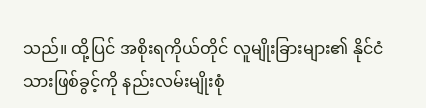သည်။ ထို့ပြင် အစိုးရကိုယ်တိုင် လူမျိုးခြားများ၏ နိုင်ငံသားဖြစ်ခွင့်ကို နည်းလမ်းမျိုးစုံ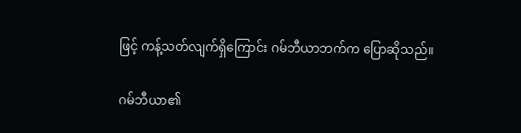ဖြင့် ကန့်သတ်လျက်ရှိကြောင်း ဂမ်ဘီယာဘက်က ပြောဆိုသည်။

ဂမ်ဘီယာ၏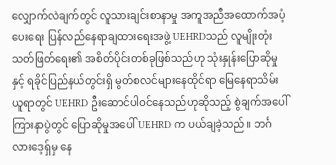လျှောက်လဲချက်တွင် လူသားချင်းစာနာမှု အကူအညီအထောက်အပံ့ပေးရေး ပြန်လည်နေရာချထားရေးအဖွဲ့ UEHRDသည် လူမျိုးတုံးသတ်ဖြတ်ရေး၏ အစိတ်ပိုင်းတစ်ခုဖြစ်သည်ဟု သုံးနှုန်းပြောဆိုမှုနှင့် ရခိုင်ပြည်နယ်တွင်းရှိ မွတ်စလင်များနေထိုင်ရာ မြေနေရာသိမ်းယူရာတွင် UEHRD ဦးဆောင်ပါဝင်နေသည်ဟုဆိုသည့် စွဲချက်အပေါ် ကြားနာပွဲတွင် ပြောဆိုမှုအပေါ် UEHRD က ပယ်ချခဲ့သည်။ ဘင်္ဂလားဒေ့ရှ်မှ နေ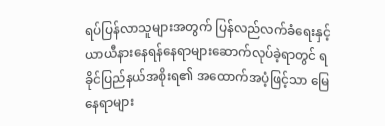ရပ်ပြန်လာသူများအတွက် ပြန်လည်လက်ခံရေးနှင့် ယာယီနားနေရန်နေရာများဆောက်လုပ်ခဲ့ရာတွင် ရခိုင်ပြည်နယ်အစိုးရ၏ အထောက်အပံ့ဖြင့်သာ မြေနေရာများ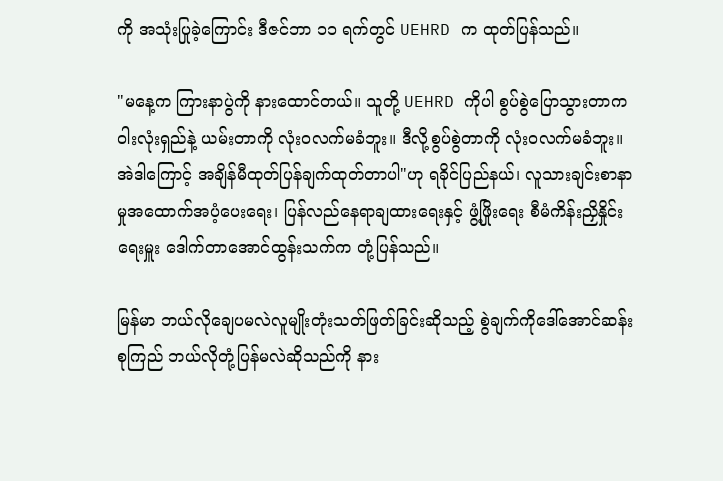ကို အသုံးပြုခဲ့ကြောင်း ဒီဇင်ဘာ ၁၁ ရက်တွင် UEHRD က ထုတ်ပြန်သည်။

"မနေ့က ကြားနာပွဲကို နားထောင်တယ်။ သူတို့ UEHRD ကိုပါ စွပ်စွဲပြောသွားတာက ဝါးလုံးရှည်နဲ့ ယမ်းတာကို လုံးဝလက်မခံဘူး။ ဒီလို့စွပ်စွဲတာကို လုံးဝလက်မခံဘူး။ အဲဒါကြောင့် အချိန်မီထုတ်ပြန်ချက်ထုတ်တာပါ"ဟု ရခိုင်ပြည်နယ်၊ လူသားချင်းစာနာမှုအထောက်အပံ့ပေးရေး၊ ပြန်လည်နေရာချထားရေးနှင့် ဖွံ့ဖြိုးရေး စီမံကိန်းညှိနှိုင်းရေးမှူး ဒေါက်တာအောင်ထွန်းသက်က တုံ့ပြန်သည်။

မြန်မာ ဘယ်လိုချေပမလဲလူမျိုးတုံးသတ်ဖြတ်ခြင်းဆိုသည့် စွဲချက်ကိုဒေါ်အောင်ဆန်းစုကြည် ဘယ်လိုတုံ့ပြန်မလဲဆိုသည်ကို နား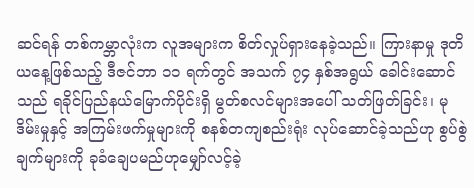ဆင်ရန် တစ်ကမ္ဘာလုံးက လူအများက စိတ်လှုပ်ရှားနေခဲ့သည်။ ကြားနာမှု ဒုတိယနေ့ဖြစ်သည့် ဒီဇင်ဘာ ၁၁ ရက်တွင် အသက် ၇၄ နှစ်အရွယ် ခေါင်းဆောင်သည် ရခိုင်ပြည်နယ်မြောက်ပိုင်းရှိ မွတ်စလင်များအပေါ် သတ်ဖြတ်ခြင်း၊ မုဒိမ်းမှုနှင့် အကြမ်းဖက်မှုများကို စနစ်တကျစည်းရုံး လုပ်ဆောင်ခဲ့သည်ဟု စွပ်စွဲချက်များကို ခုခံချေပမည်ဟုမျှော်လင့်ခဲ့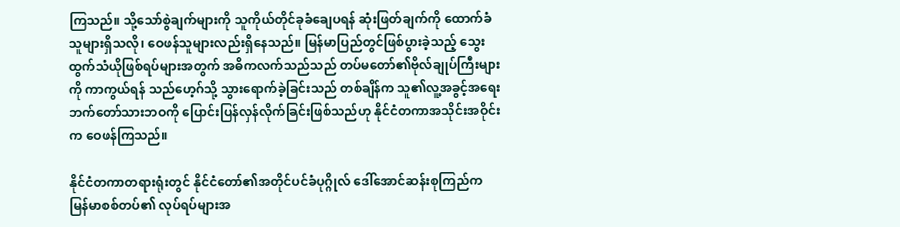ကြသည်။ သို့သော်စွဲချက်များကို သူကိုယ်တိုင်ခုခံချေပရန် ဆုံးဖြတ်ချက်ကို ထောက်ခံသူများရှိသလို၊ ဝေဖန်သူများလည်းရှိနေသည်။ မြန်မာပြည်တွင်ဖြစ်ပွားခဲ့သည့် သွေးထွက်သံယိုဖြစ်ရပ်များအတွက် အဓိကလက်သည်သည် တပ်မတော်၏ဗိုလ်ချုပ်ကြီးများကို ကာကွယ်ရန် သည်ဟေ့ဂ်သို့ သွားရောက်ခဲ့ခြင်းသည် တစ်ချိန်က သူ၏လူ့အခွင့်အရေး ဘက်တော်သားဘဝကို ပြောင်းပြန်လှန်လိုက်ခြင်းဖြစ်သည်ဟု နိုင်ငံတကာအသိုင်းအဝိုင်းက ဝေဖန်ကြသည်။

နိုင်ငံတကာတရားရုံးတွင် နိုင်ငံတော်၏အတိုင်ပင်ခံပုဂ္ဂိုလ် ဒေါ်အောင်ဆန်းစုကြည်က မြန်မာစစ်တပ်၏ လုပ်ရပ်များအ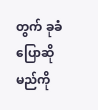တွက် ခုခံပြောဆိုမည်ကို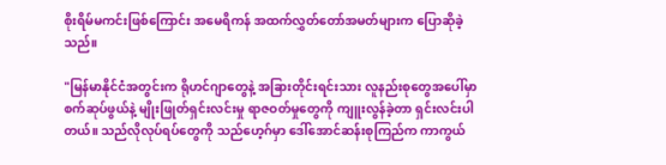စိုးရိမ်မကင်းဖြစ်ကြောင်း အမေရိကန် အထက်လွှတ်တော်အမတ်များက ပြောဆိုခဲ့သည်။

"မြန်မာနိုင်ငံအတွင်းက ရိုဟင်ဂျာတွေနဲ့ အခြားတိုင်းရင်းသား လူနည်းစုတွေအပေါ်မှာ စက်ဆုပ်ဖွယ်နဲ့ မျိုးဖြုတ်ရှင်းလင်းမှု ရာဇဝတ်မှုတွေကို ကျူးလွန်ခဲ့တာ ရှင်းလင်းပါတယ်။ သည်လိုလုပ်ရပ်တွေကို သည်ဟေ့ဂ်မှာ ဒေါ်အောင်ဆန်းစုကြည်က ကာကွယ်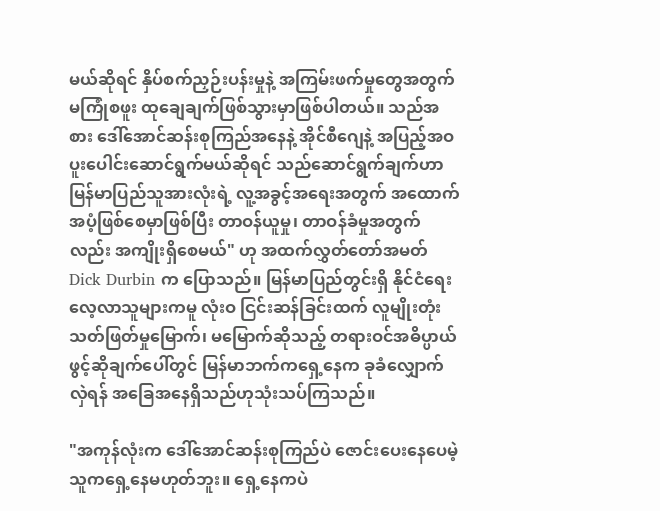မယ်ဆိုရင် နှိပ်စက်ညှဉ်းပန်းမှုနဲ့ အကြမ်းဖက်မှုတွေအတွက် မကြုံစဖူး ထုချေချက်ဖြစ်သွားမှာဖြစ်ပါတယ်။ သည်အစား ဒေါ်အောင်ဆန်းစုကြည်အနေနဲ့ အိုင်စီဂျေနဲ့ အပြည့်အဝ ပူးပေါင်းဆောင်ရွက်မယ်ဆိုရင် သည်ဆောင်ရွက်ချက်ဟာ မြန်မာပြည်သူအားလုံးရဲ့ လူ့အခွင့်အရေးအတွက် အထောက်အပံ့ဖြစ်စေမှာဖြစ်ပြီး တာဝန်ယူမှု၊ တာဝန်ခံမှုအတွက်လည်း အကျိုးရှိစေမယ်" ဟု အထက်လွှတ်တော်အမတ် Dick Durbin က ပြောသည်။ မြန်မာပြည်တွင်းရှိ နိုင်ငံရေးလေ့လာသူများကမူ လုံးဝ ငြင်းဆန်ခြင်းထက် လူမျိုးတုံးသတ်ဖြတ်မှုမြောက်၊ မမြောက်ဆိုသည့် တရားဝင်အဓိပ္ပာယ်ဖွင့်ဆိုချက်ပေါ်တွင် မြန်မာဘက်ကရှေ့နေက ခုခံလျှောက်လှဲရန် အခြေအနေရှိသည်ဟုသုံးသပ်ကြသည်။

"အကုန်လုံးက ဒေါ်အောင်ဆန်းစုကြည်ပဲ ဇောင်းပေးနေပေမဲ့ သူကရှေ့နေမဟုတ်ဘူး။ ရှေ့နေကပဲ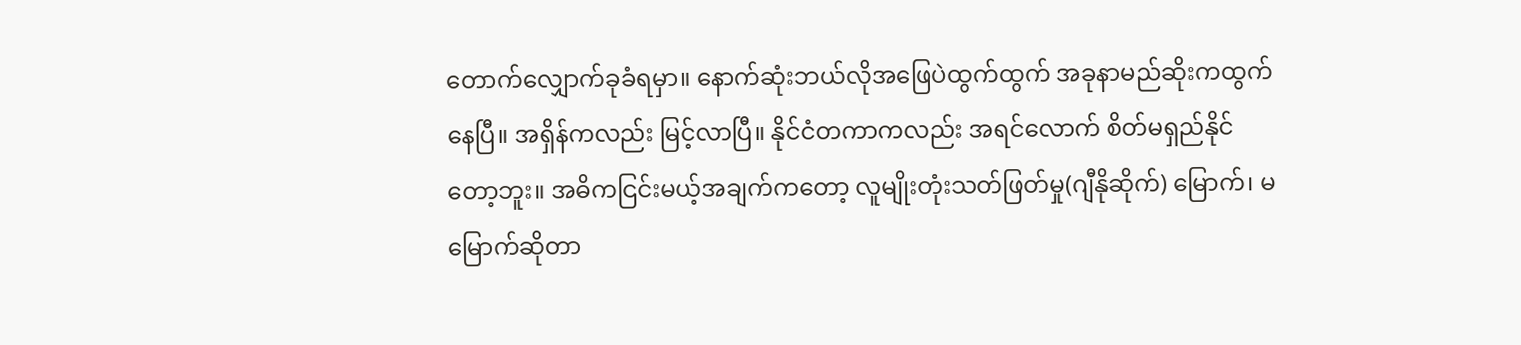တောက်လျှောက်ခုခံရမှာ။ နောက်ဆုံးဘယ်လိုအဖြေပဲထွက်ထွက် အခုနာမည်ဆိုးကထွက်နေပြီ။ အရှိန်ကလည်း မြင့်လာပြီ။ နိုင်ငံတကာကလည်း အရင်လောက် စိတ်မရှည်နိုင်တော့ဘူး။ အဓိကငြင်းမယ့်အချက်ကတော့ လူမျိုးတုံးသတ်ဖြတ်မှု(ဂျီနိုဆိုက်) မြောက်၊ မမြောက်ဆိုတာ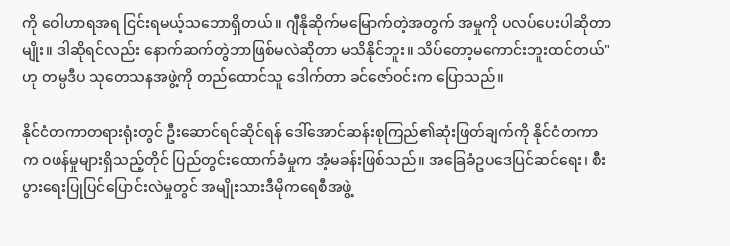ကို ဝေါဟာရအရ ငြင်းရမယ့်သဘောရှိတယ်။ ဂျီနိုဆိုက်မမြောက်တဲ့အတွက် အမှုကို ပလပ်ပေးပါဆိုတာမျိုး။ ဒါဆိုရင်လည်း နောက်ဆက်တွဲဘာဖြစ်မလဲဆိုတာ မသိနိုင်ဘူး။ သိပ်တော့မကောင်းဘူးထင်တယ်" ဟု တမ္ပဒီပ သုတေသနအဖွဲ့ကို တည်ထောင်သူ ဒေါက်တာ ခင်ဇော်ဝင်းက ပြောသည်။

နိုင်ငံတကာတရားရုံးတွင် ဦးဆောင်ရင်ဆိုင်ရန် ဒေါ်အောင်ဆန်းစုကြည်၏ဆုံးဖြတ်ချက်ကို နိုင်ငံတကာက ဝဖန်မှုများရှိသည့်တိုင် ပြည်တွင်းထောက်ခံမှုက အံ့မခန်းဖြစ်သည်။ အခြေခံဥပဒေပြင်ဆင်ရေး၊ စီးပွားရေးပြုပြင်ပြောင်းလဲမှုတွင် အမျိုးသားဒီမိုကရေစီအဖွဲ့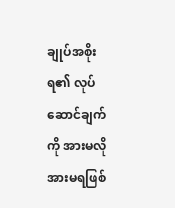ချုပ်အစိုးရ၏ လုပ်ဆောင်ချက်ကို အားမလိုအားမရဖြစ်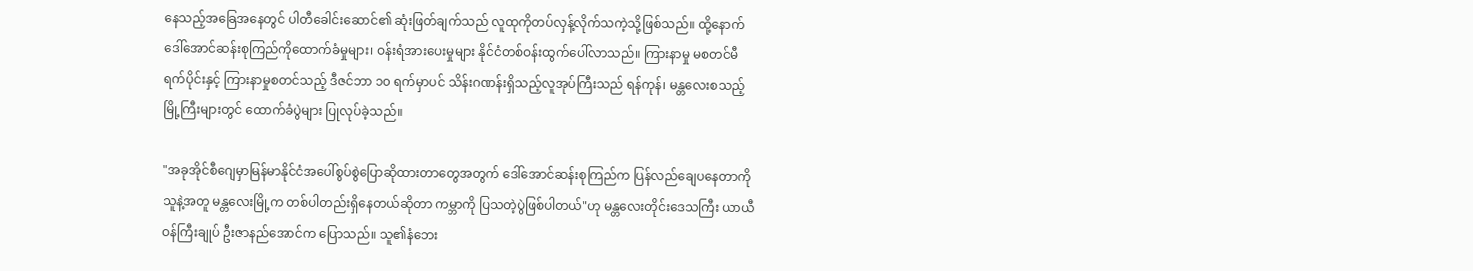နေသည့်အခြေအနေတွင် ပါတီခေါင်းဆောင်၏ ဆုံးဖြတ်ချက်သည် လူထုကိုတပ်လှန့်လိုက်သကဲ့သို့ဖြစ်သည်။ ထို့နောက် ဒေါ်အောင်ဆန်းစုကြည်ကိုထောက်ခံမှုများ၊ ဝန်းရံအားပေးမှုများ နိုင်ငံတစ်ဝန်းထွက်ပေါ်လာသည်။ ကြားနာမှု မစတင်မီရက်ပိုင်းနှင့် ကြားနာမှုစတင်သည့် ဒီဇင်ဘာ ၁၀ ရက်မှာပင် သိန်းဂဏန်းရှိသည့်လူအုပ်ကြီးသည် ရန်ကုန်၊ မန္တလေးစသည့်မြို့ကြီးများတွင် ထောက်ခံပွဲများ ပြုလုပ်ခဲ့သည်။

"အခုအိုင်စီဂျေမှာမြန်မာနိုင်ငံအပေါ်စွပ်စွဲပြောဆိုထားတာတွေအတွက် ဒေါ်အောင်ဆန်းစုကြည်က ပြန်လည်ချေပနေတာကို သူနဲ့အတူ မန္တလေးမြို့က တစ်ပါတည်းရှိနေတယ်ဆိုတာ ကမ္ဘာကို ပြသတဲ့ပွဲဖြစ်ပါတယ်"ဟု မန္တလေးတိုင်းဒေသကြီး ယာယီဝန်ကြီးချုပ် ဦးဇာနည်အောင်က ပြောသည်။ သူ၏နံဘေး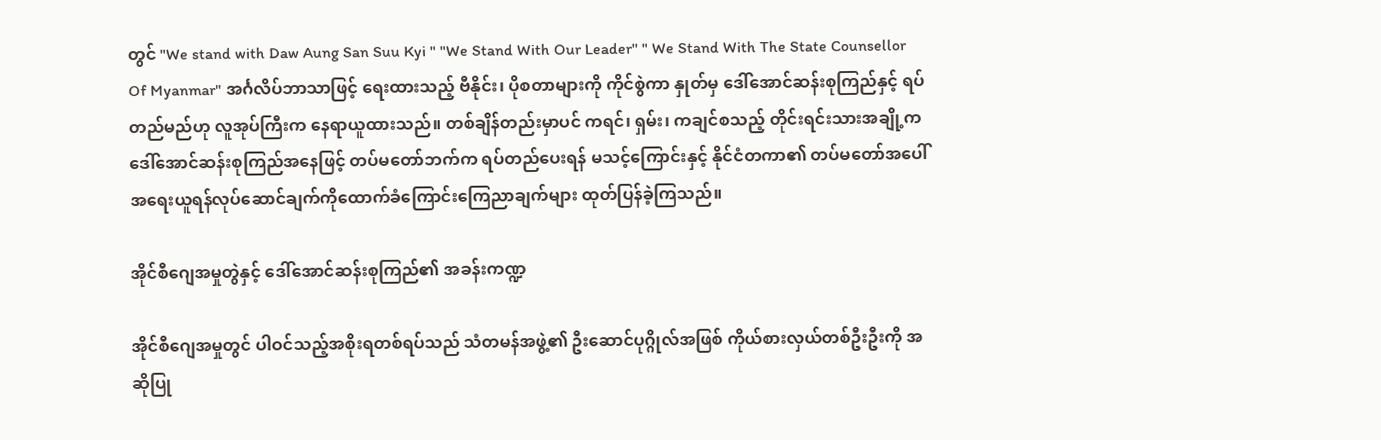တွင် "We stand with Daw Aung San Suu Kyi " "We Stand With Our Leader'' " We Stand With The State Counsellor Of Myanmar" အင်္ဂလိပ်ဘာသာဖြင့် ရေးထားသည့် ဗီနိုင်း၊ ပိုစတာများကို ကိုင်စွဲကာ နှုတ်မှ ဒေါ်အောင်ဆန်းစုကြည်နှင့် ရပ်တည်မည်ဟု လူအုပ်ကြီးက နေရာယူထားသည်။ တစ်ချိန်တည်းမှာပင် ကရင်၊ ရှမ်း၊ ကချင်စသည့် တိုင်းရင်းသားအချို့က ဒေါ်အောင်ဆန်းစုကြည်အနေဖြင့် တပ်မတော်ဘက်က ရပ်တည်ပေးရန် မသင့်ကြောင်းနှင့် နိုင်ငံတကာ၏ တပ်မတော်အပေါ်အရေးယူရန်လုပ်ဆောင်ချက်ကိုထောက်ခံကြောင်းကြေညာချက်များ ထုတ်ပြန်ခဲ့ကြသည်။

အိုင်စီဂျေအမှုတွဲနှင့် ဒေါ်အောင်ဆန်းစုကြည်၏ အခန်းကဏ္ဍ

အိုင်စီဂျေအမှုတွင် ပါဝင်သည့်အစိုးရတစ်ရပ်သည် သံတမန်အဖွဲ့၏ ဦးဆောင်ပုဂ္ဂိုလ်အဖြစ် ကိုယ်စားလှယ်တစ်ဦးဦးကို အဆိုပြု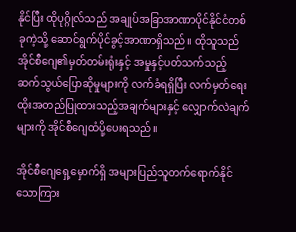နိုင်ပြီး ထိုပုဂ္ဂိုလ်သည် အချုပ်အခြာအာဏာပိုင်နိုင်ငံတစ်ခုကဲ့သို့ ဆောင်ရွက်ပိုင်ခွင့်အာဏာရှိသည်။ ထိုသူသည် အိုင်စီဂျေ၏မှတ်တမ်းရုံးနှင့် အမှုနှင့်ပတ်သက်သည့် ဆက်သွယ်ပြောဆိုမှုများကို လက်ခံရရှိပြီး လက်မှတ်ရေးထိုးအတည်ပြုထားသည့်အချက်များနှင့် လျှောက်လဲချက်များကို အိုင်စီဂျေထံပို့ပေးရသည်။

အိုင်စီဂျေရှေ့မှောက်ရှိ အများပြည်သူတက်ရောက်နိုင်သောကြား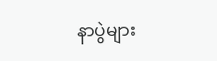နာပွဲများ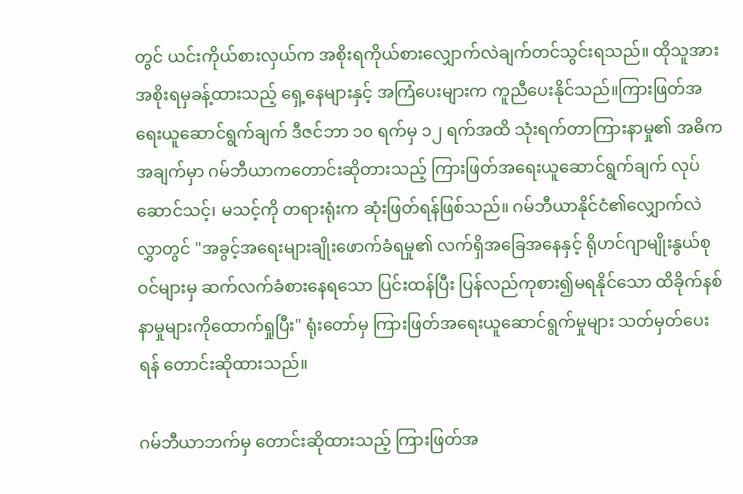တွင် ယင်းကိုယ်စားလှယ်က အစိုးရကိုယ်စားလျှောက်လဲချက်တင်သွင်းရသည်။ ထိုသူအား အစိုးရမှခန့်ထားသည့် ရှေ့နေများနှင့် အကြံပေးများက ကူညီပေးနိုင်သည်။ကြားဖြတ်အရေးယူဆောင်ရွက်ချက် ဒီဇင်ဘာ ၁၀ ရက်မှ ၁၂ ရက်အထိ သုံးရက်တာကြားနာမှု၏ အဓိကအချက်မှာ ဂမ်ဘီယာကတောင်းဆိုတားသည့် ကြားဖြတ်အရေးယူဆောင်ရွက်ချက် လုပ်ဆောင်သင့်၊ မသင့်ကို တရားရုံးက ဆုံးဖြတ်ရန်ဖြစ်သည်။ ဂမ်ဘီယာနိုင်ငံ၏လျှောက်လဲလွှာတွင် "အခွင့်အရေးများချိုးဖောက်ခံရမှု၏ လက်ရှိအခြေအနေနှင့် ရိုဟင်ဂျာမျိုးနွယ်စုဝင်များမှ ဆက်လက်ခံစားနေရသော ပြင်းထန်ပြီး ပြန်လည်ကုစား၍မရနိုင်သော ထိခိုက်နစ်နာမှုများကိုထောက်ရှုပြီး" ရုံးတော်မှ ကြားဖြတ်အရေးယူဆောင်ရွက်မှုများ သတ်မှတ်ပေးရန် တောင်းဆိုထားသည်။

ဂမ်ဘီယာဘက်မှ တောင်းဆိုထားသည့် ကြားဖြတ်အ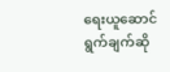ရေးယူဆောင်ရွက်ချက်ဆို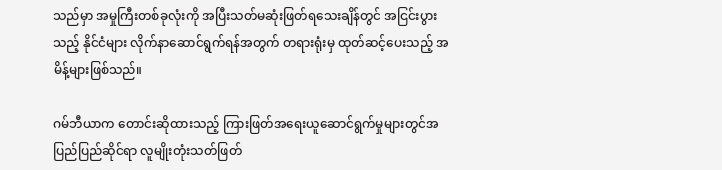သည်မှာ အမှုကြီးတစ်ခုလုံးကို အပြီးသတ်မဆုံးဖြတ်ရသေးချိန်တွင် အငြင်းပွားသည့် နိုင်ငံများ လိုက်နာဆောင်ရွက်ရန်အတွက် တရားရုံးမှ ထုတ်ဆင့်ပေးသည့် အမိန့်များဖြစ်သည်။

ဂမ်ဘီယာက တောင်းဆိုထားသည့် ကြားဖြတ်အရေးယူဆောင်ရွက်မှုများတွင်အပြည်ပြည်ဆိုင်ရာ လူမျိုးတုံးသတ်ဖြတ်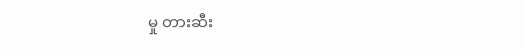မှု တားဆီး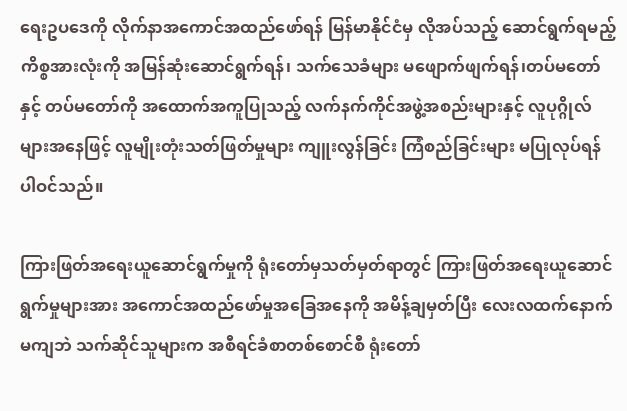ရေးဥပဒေကို လိုက်နာအကောင်အထည်ဖော်ရန် မြန်မာနိုင်ငံမှ လိုအပ်သည့် ဆောင်ရွက်ရမည့် ကိစ္စအားလုံးကို အမြန်ဆုံးဆောင်ရွက်ရန်၊ သက်သေခံများ မဖျောက်ဖျက်ရန်၊တပ်မတော်နှင့် တပ်မတော်ကို အထောက်အကူပြုသည့် လက်နက်ကိုင်အဖွဲ့အစည်းများနှင့် လူပုဂ္ဂိုလ်များအနေဖြင့် လူမျိုးတုံးသတ်ဖြတ်မှုများ ကျူးလွန်ခြင်း ကြံစည်ခြင်းများ မပြုလုပ်ရန် ပါဝင်သည်။

ကြားဖြတ်အရေးယူဆောင်ရွက်မှုကို ရုံးတော်မှသတ်မှတ်ရာတွင် ကြားဖြတ်အရေးယူဆောင်ရွက်မှုများအား အကောင်အထည်ဖော်မှုအခြေအနေကို အမိန့်ချမှတ်ပြီး လေးလထက်နောက်မကျဘဲ သက်ဆိုင်သူများက အစီရင်ခံစာတစ်စောင်စီ ရုံးတော်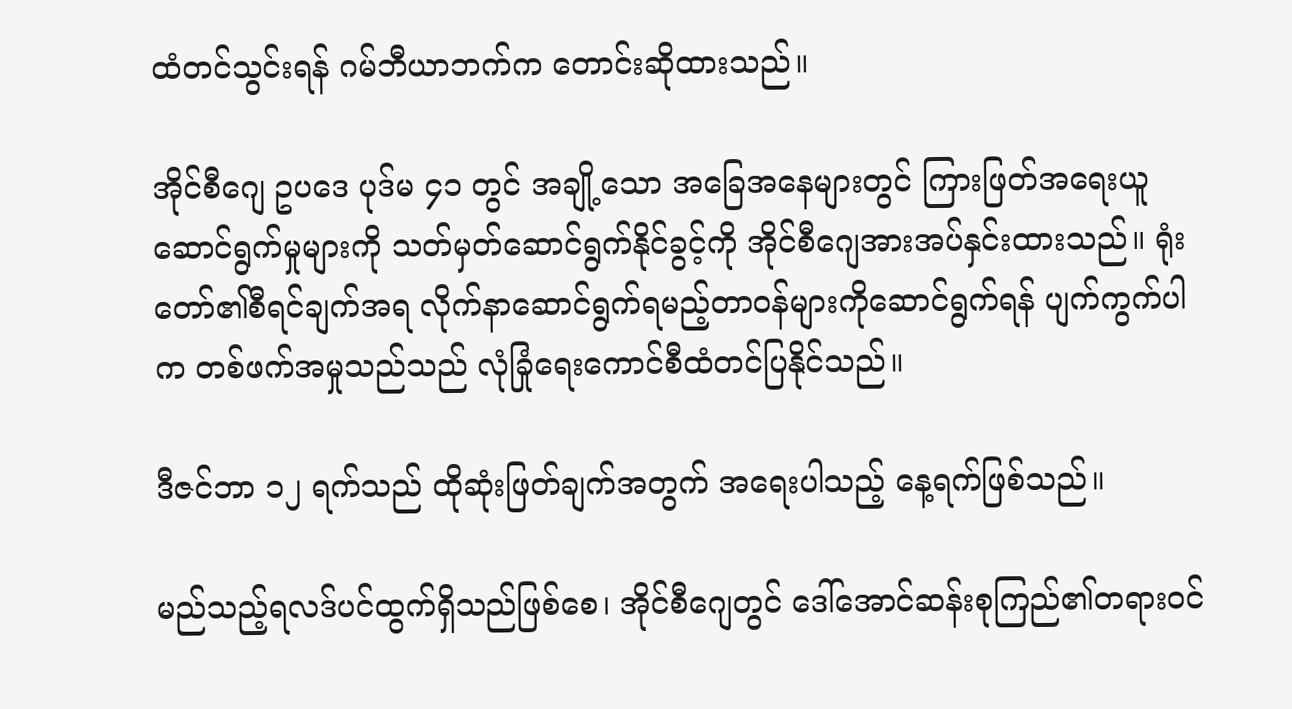ထံတင်သွင်းရန် ဂမ်ဘီယာဘက်က တောင်းဆိုထားသည်။

အိုင်စီဂျေ ဥပဒေ ပုဒ်မ ၄၁ တွင် အချို့သော အခြေအနေများတွင် ကြားဖြတ်အရေးယူဆောင်ရွက်မှုများကို သတ်မှတ်ဆောင်ရွက်နိုင်ခွင့်ကို အိုင်စီဂျေအားအပ်နှင်းထားသည်။ ရုံးတော်၏စီရင်ချက်အရ လိုက်နာဆောင်ရွက်ရမည့်တာဝန်များကိုဆောင်ရွက်ရန် ပျက်ကွက်ပါက တစ်ဖက်အမှုသည်သည် လုံခြုံရေးကောင်စီထံတင်ပြနိုင်သည်။

ဒီဇင်ဘာ ၁၂ ရက်သည် ထိုဆုံးဖြတ်ချက်အတွက် အရေးပါသည့် နေ့ရက်ဖြစ်သည်။

မည်သည့်ရလဒ်ပင်ထွက်ရှိသည်ဖြစ်စေ၊ အိုင်စီဂျေတွင် ဒေါ်အောင်ဆန်းစုကြည်၏တရားဝင်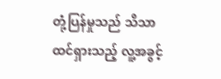တုံ့ပြန်မှုသည် သိသာထင်ရှားသည့် လူ့အခွင့်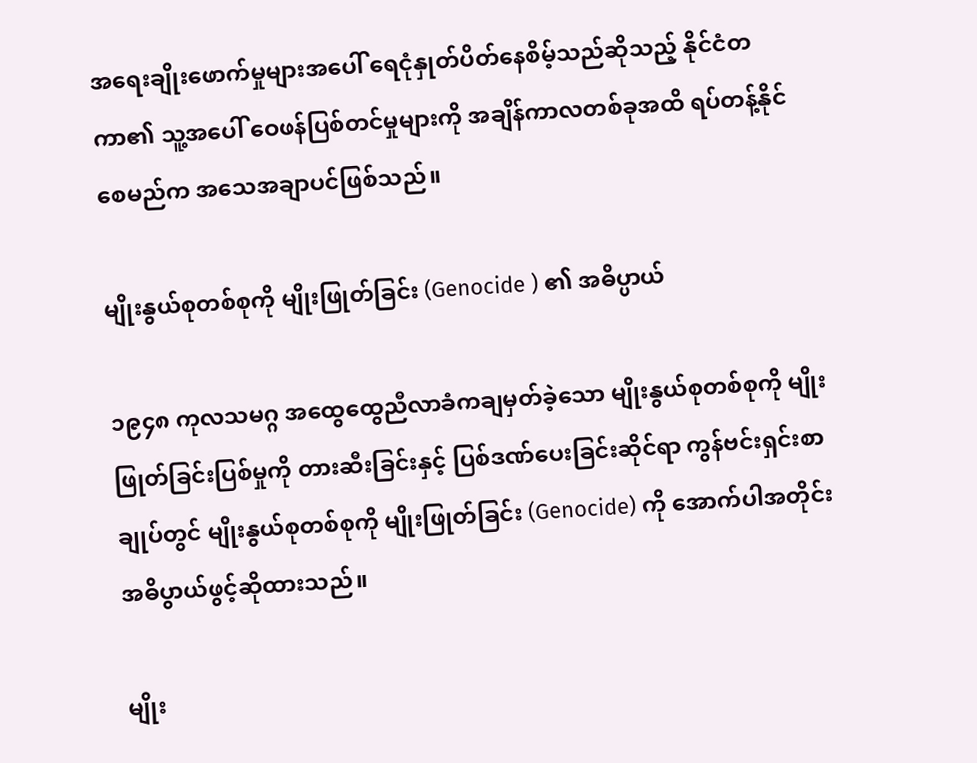အရေးချိုးဖောက်မှုများအပေါ် ရေငုံနှုတ်ပိတ်နေစိမ့်သည်ဆိုသည့် နိုင်ငံတကာ၏ သူ့အပေါ် ဝေဖန်ပြစ်တင်မှုများကို အချိန်ကာလတစ်ခုအထိ ရပ်တန့်နိုင်စေမည်က အသေအချာပင်ဖြစ်သည်။

မျိုးနွယ်စုတစ်စုကို မျိုးဖြုတ်ခြင်း (Genocide ) ၏ အဓိပ္ပာယ်

၁၉၄၈ ကုလသမဂ္ဂ အထွေထွေညီလာခံကချမှတ်ခဲ့သော မျိုးနွယ်စုတစ်စုကို မျိုးဖြုတ်ခြင်းပြစ်မှုကို တားဆီးခြင်းနှင့် ပြစ်ဒဏ်ပေးခြင်းဆိုင်ရာ ကွန်ဗင်းရှင်းစာချုပ်တွင် မျိုးနွယ်စုတစ်စုကို မျိုးဖြုတ်ခြင်း (Genocide) ကို အောက်ပါအတိုင်း အဓိပွာယ်ဖွင့်ဆိုထားသည်။

မျိုး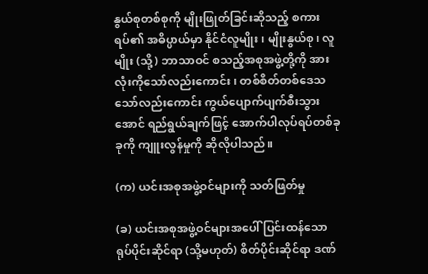နွယ်စုတစ်စုကို မျိုးဖြုတ်ခြင်းဆိုသည့် စကားရပ်၏ အဓိပ္ပာယ်မှာ နိုင်ငံလူမျိုး၊ မျိုးနွယ်စု၊ လူမျိုး (သို့) ဘာသာဝင် စသည့်အစုအဖွဲ့တို့ကို အားလုံးကိုသော်လည်းကောင်း၊ တစ်စိတ်တစ်ဒေသသော်လည်းကောင်း ကွယ်ပျောက်ပျက်စီးသွားအောင် ရည်ရွယ်ချက်ဖြင့် အောက်ပါလုပ်ရပ်တစ်ခုခုကို ကျူးလွန်မှုကို ဆိုလိုပါသည်။

(က) ယင်းအစုအဖွဲ့ဝင်များကို သတ်ဖြတ်မှု

(ခ) ယင်းအစုအဖွဲ့ဝင်များအပေါ် ပြင်းထန်သော ရုပ်ပိုင်းဆိုင်ရာ (သို့မဟုတ်) စိတ်ပိုင်းဆိုင်ရာ ဒဏ်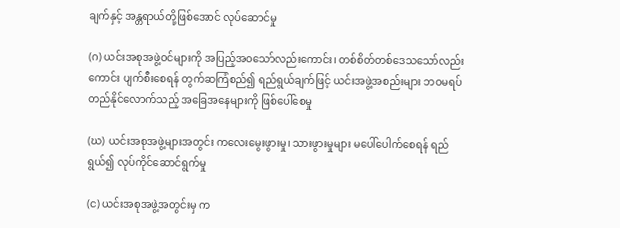ချက်နှင့် အန္တရာယ်တို့ဖြစ်အောင် လုပ်ဆောင်မှု

(ဂ) ယင်းအစုအဖွဲ့ဝင်များကို အပြည့်အဝသော်လည်းကောင်း၊ တစ်စိတ်တစ်ဒေသသော်လည်းကောင်း ပျက်စီးစေရန် တွက်ဆကြံစည်၍ ရည်ရွယ်ချက်ဖြင့် ယင်းအဖွဲ့အစည်းများ ဘဝမရပ်တည်နိုင်လောက်သည့် အခြေအနေများကို ဖြစ်ပေါ်စေမှု

(ဃ) ယင်းအစုအဖွဲ့များအတွင်း ကလေးမွေးဖွားမှု၊ သားဖွားမှုများ မပေါ်ပေါက်စေရန် ရည်ရွယ်၍ လုပ်ကိုင်ဆောင်ရွက်မှု

(င) ယင်းအစုအဖွဲ့အတွင်းမှ က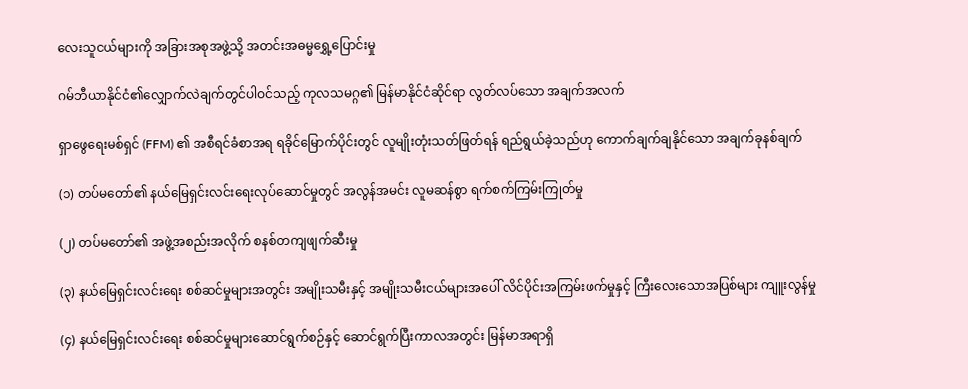လေးသူငယ်များကို အခြားအစုအဖွဲ့သို့ အတင်းအဓမ္မရွှေ့ပြောင်းမှု

ဂမ်ဘီယာနိုင်ငံ၏လျှောက်လဲချက်တွင်ပါဝင်သည့် ကုလသမဂ္ဂ၏ မြန်မာနိုင်ငံဆိုင်ရာ လွတ်လပ်သော အချက်အလက်

ရှာဖွေရေးမစ်ရှင် (FFM) ၏ အစီရင်ခံစာအရ ရခိုင်မြောက်ပိုင်းတွင် လူမျိုးတုံးသတ်ဖြတ်ရန် ရည်ရွယ်ခဲ့သည်ဟု ကောက်ချက်ချနိုင်သော အချက်ခုနစ်ချက်

(၁) တပ်မတော်၏ နယ်မြေရှင်းလင်းရေးလုပ်ဆောင်မှုတွင် အလွန်အမင်း လူမဆန်စွာ ရက်စက်ကြမ်းကြုတ်မှု

(၂) တပ်မတော်၏ အဖွဲ့အစည်းအလိုက် စနစ်တကျဖျက်ဆီးမှု

(၃) နယ်မြေရှင်းလင်းရေး စစ်ဆင်မှုများအတွင်း အမျိုးသမီးနှင့် အမျိုးသမီးငယ်များအပေါ် လိင်ပိုင်းအကြမ်းဖက်မှုနှင့် ကြီးလေးသောအပြစ်များ ကျူးလွန်မှု

(၄) နယ်မြေရှင်းလင်းရေး စစ်ဆင်မှုများဆောင်ရွက်စဉ်နှင့် ဆောင်ရွက်ပြီးကာလအတွင်း မြန်မာအရာရှိ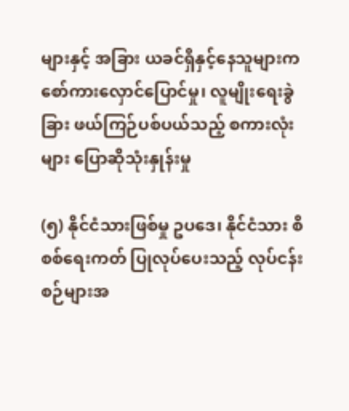များနှင့် အခြား ယခင်ရှိနှင့်နေသူများက စော်ကားလှောင်ပြောင်မှု၊ လူမျိုးရေးခွဲခြား ဖယ်ကြဉ်ပစ်ပယ်သည့် စကားလုံး များ ပြောဆိုသုံးနှုန်းမှု

(၅) နိုင်ငံသားဖြစ်မှု ဥပဒေ၊ နိုင်ငံသား စိစစ်ရေးကတ် ပြုလုပ်ပေးသည့် လုပ်ငန်းစဉ်များအ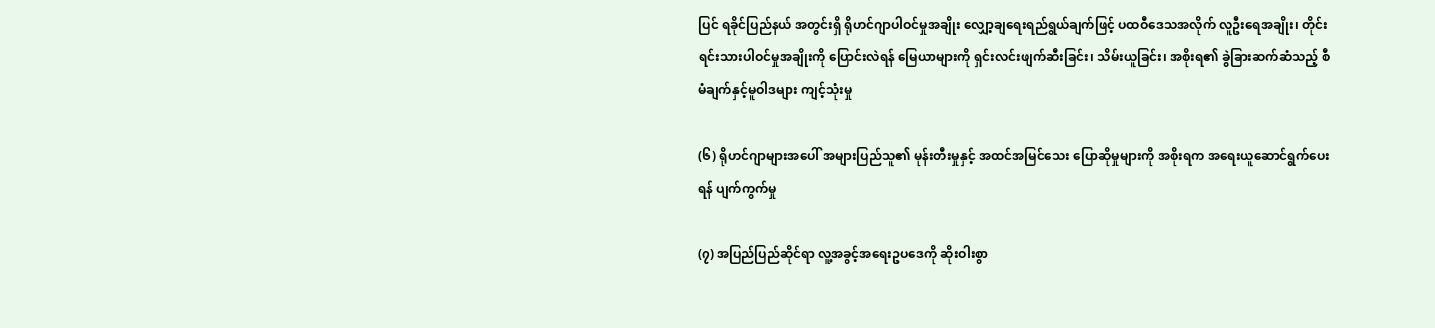ပြင် ရခိုင်ပြည်နယ် အတွင်းရှိ ရိုဟင်ဂျာပါဝင်မှုအချိုး လျှော့ချရေးရည်ရွယ်ချက်ဖြင့် ပထဝီဒေသအလိုက် လူဦးရေအချိုး၊ တိုင်းရင်းသားပါဝင်မှုအချိုးကို ပြောင်းလဲရန် မြေယာများကို ရှင်းလင်းဖျက်ဆီးခြင်း၊ သိမ်းယူခြင်း၊ အစိုးရ၏ ခွဲခြားဆက်ဆံသည့် စီမံချက်နှင့်မူဝါဒများ ကျင့်သုံးမှု

(၆) ရိုဟင်ဂျာများအပေါ် အများပြည်သူ၏ မုန်းတီးမှုနှင့် အထင်အမြင်သေး ပြောဆိုမှုများကို အစိုးရက အရေးယူဆောင်ရွက်ပေးရန် ပျက်ကွက်မှု

(၇) အပြည်ပြည်ဆိုင်ရာ လူ့အခွင့်အရေးဥပဒေကို ဆိုးဝါးစွာ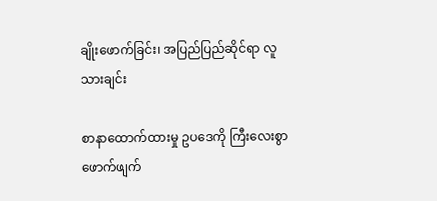ချိုးဖောက်ခြင်း၊ အပြည်ပြည်ဆိုင်ရာ လူသားချင်း

စာနာထောက်ထားမှု ဥပဒေကို ကြီးလေးစွာ ဖောက်ဖျက်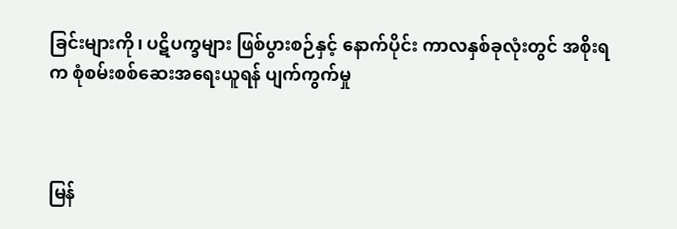ခြင်းများကို၊ ပဋိပက္ခများ ဖြစ်ပွားစဉ်နှင့် နောက်ပိုင်း ကာလနှစ်ခုလုံးတွင် အစိုးရက စုံစမ်းစစ်ဆေးအရေးယူရန် ပျက်ကွက်မှု



မြန်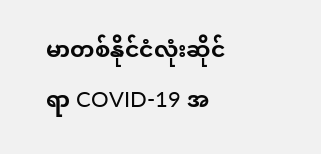မာတစ်နိုင်ငံလုံးဆိုင်ရာ COVID-19 အ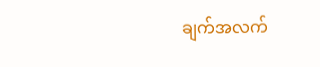ချက်အလက်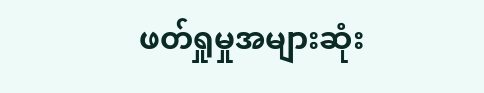ဖတ်ရှုမှုအများဆုံး